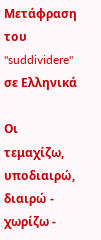Μετάφραση του "suddividere" σε Ελληνικά

Οι τεμαχίζω, υποδιαιρώ, διαιρώ - χωρίζω -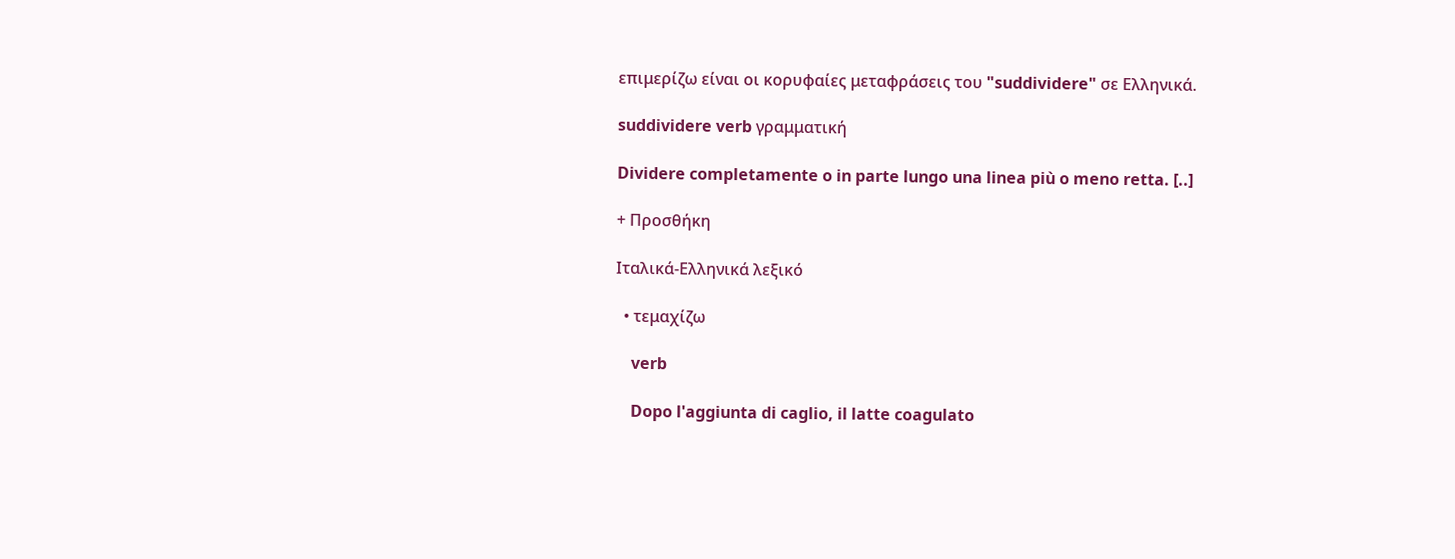επιμερίζω είναι οι κορυφαίες μεταφράσεις του "suddividere" σε Ελληνικά.

suddividere verb γραμματική

Dividere completamente o in parte lungo una linea più o meno retta. [..]

+ Προσθήκη

Ιταλικά-Ελληνικά λεξικό

  • τεμαχίζω

    verb

    Dopo l'aggiunta di caglio, il latte coagulato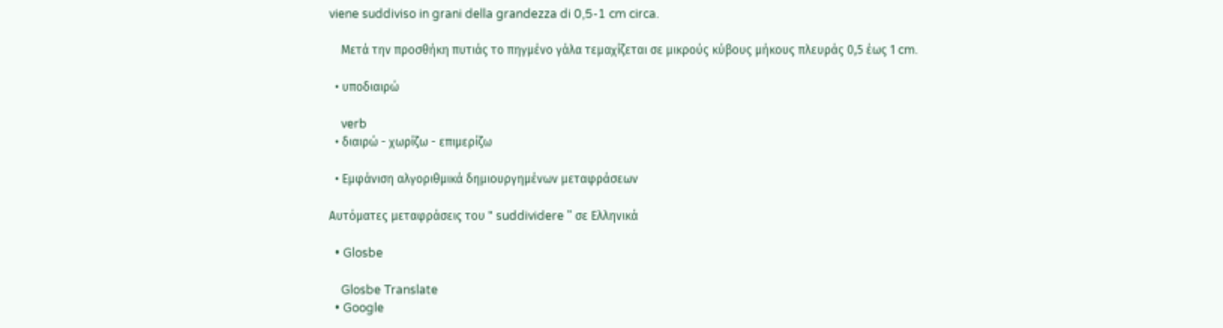viene suddiviso in grani della grandezza di 0,5-1 cm circa.

    Μετά την προσθήκη πυτιάς το πηγμένο γάλα τεμαχίζεται σε μικρούς κύβους μήκους πλευράς 0,5 έως 1 cm.

  • υποδιαιρώ

    verb
  • διαιρώ - χωρίζω - επιμερίζω

  • Εμφάνιση αλγοριθμικά δημιουργημένων μεταφράσεων

Αυτόματες μεταφράσεις του " suddividere " σε Ελληνικά

  • Glosbe

    Glosbe Translate
  • Google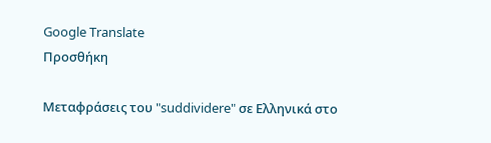Google Translate
Προσθήκη

Μεταφράσεις του "suddividere" σε Ελληνικά στο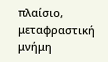πλαίσιο, μεταφραστική μνήμη